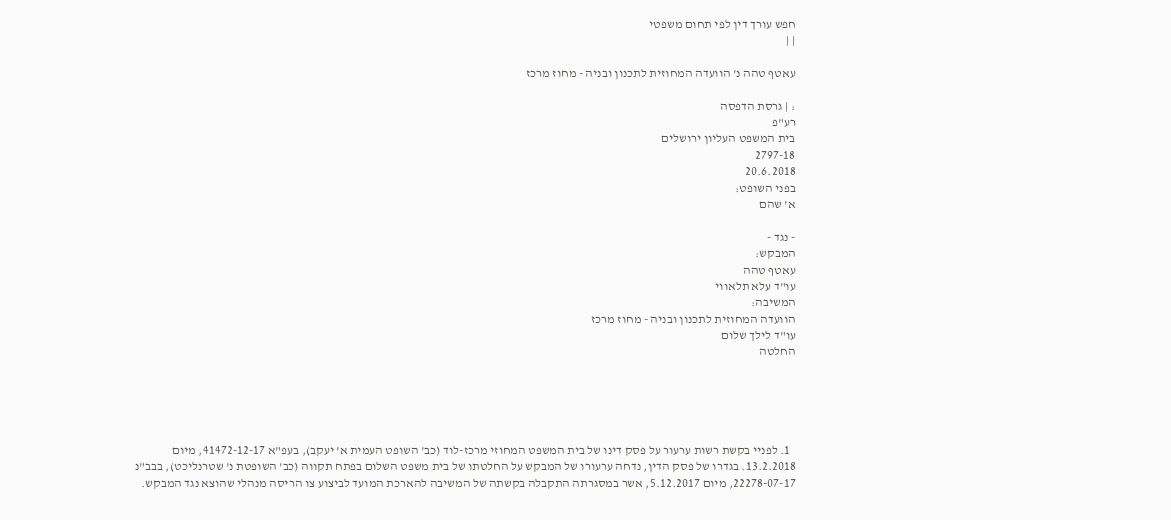חפש עורך דין לפי תחום משפטי
| |

עאטף טהה נ' הוועדה המחוזית לתכנון ובניה - מחוז מרכז

: | גרסת הדפסה
רע"פ
בית המשפט העליון ירושלים
2797-18
20.6.2018
בפני השופט:
א' שהם

- נגד -
המבקש:
עאטף טהה
עו"ד עלא תלאווי
המשיבה:
הוועדה המחוזית לתכנון ובניה - מחוז מרכז
עו"ד לילך שלום
החלטה





  1. לפניי בקשת רשות ערעור על פסק דינו של בית המשפט המחוזי מרכז-לוד (כב' השופט העמית א' יעקב), בעפ"א 41472-12-17, מיום 13.2.2018. בגדרו של פסק הדין, נדחה ערעורו של המבקש על החלטתו של בית משפט השלום בפתח תקווה (כב' השופטת נ' שטרנליכט), בבב"נ 22278-07-17, מיום 5.12.2017, אשר במסגרתה התקבלה בקשתה של המשיבה להארכת המועד לביצוע צו הריסה מנהלי שהוצא נגד המבקש.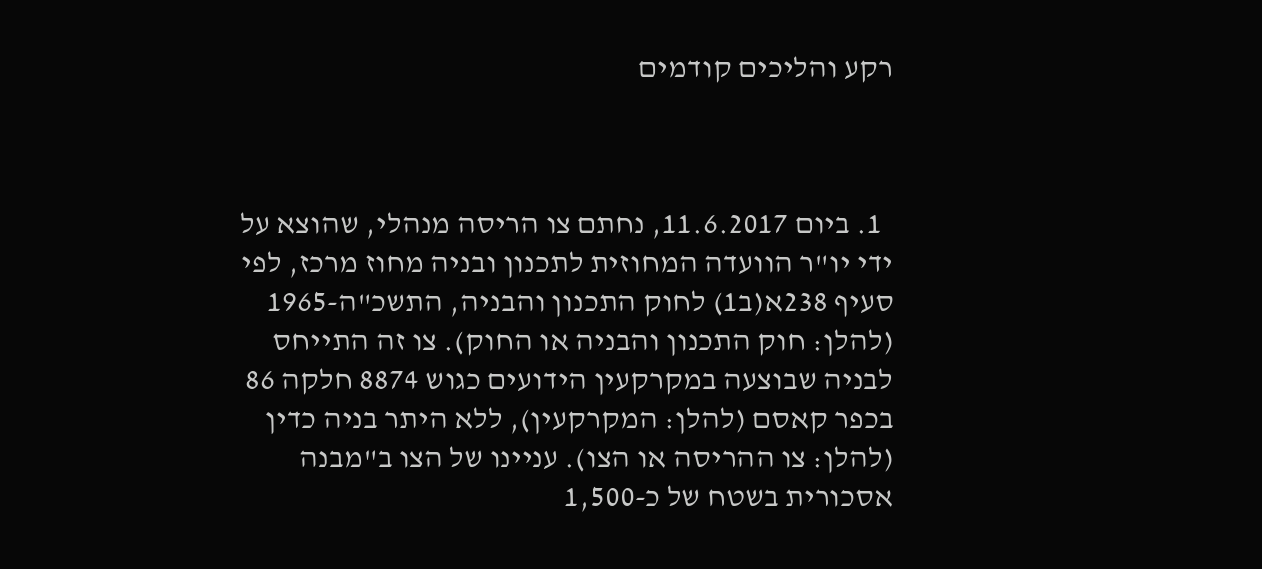רקע והליכים קודמים



  1. ביום 11.6.2017, נחתם צו הריסה מנהלי, שהוצא על ידי יו"ר הוועדה המחוזית לתכנון ובניה מחוז מרכז, לפי סעיף 238א(ב1) לחוק התכנון והבניה, התשכ"ה-1965 (להלן: חוק התכנון והבניה או החוק). צו זה התייחס לבניה שבוצעה במקרקעין הידועים כגוש 8874 חלקה 86 בכפר קאסם (להלן: המקרקעין), ללא היתר בניה כדין (להלן: צו ההריסה או הצו). עניינו של הצו ב"מבנה אסכורית בשטח של כ-1,500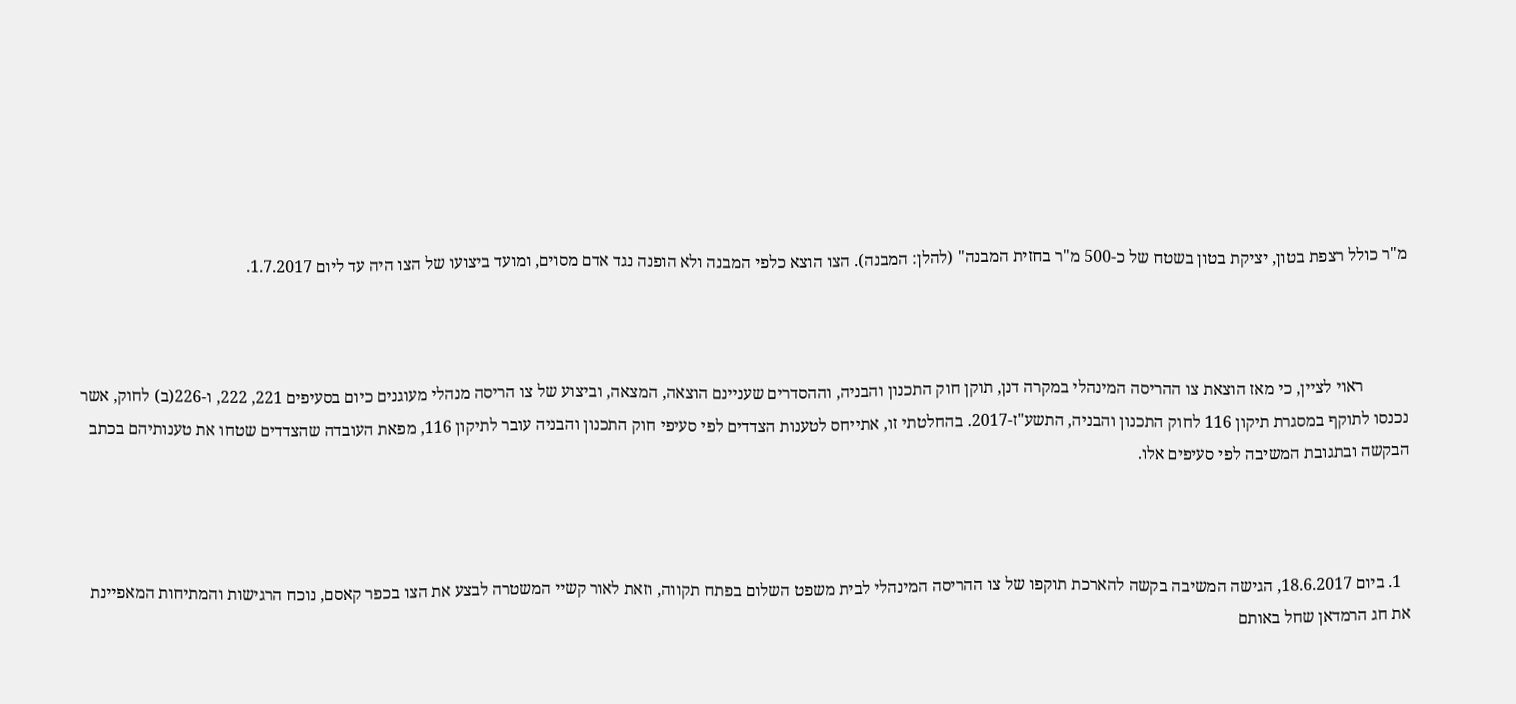מ"ר כולל רצפת בטון, יציקת בטון בשטח של כ-500 מ"ר בחזית המבנה" (להלן: המבנה). הצו הוצא כלפי המבנה ולא הופנה נגד אדם מסוים, ומועד ביצועו של הצו היה עד ליום 1.7.2017.



           ראוי לציין, כי מאז הוצאת צו ההריסה המינהלי במקרה דנן, תוקן חוק התכנון והבניה, וההסדרים שעניינם הוצאה, המצאה, וביצוע של צו הריסה מנהלי מעוגנים כיום בסעיפים 221, 222, ו-226(ב) לחוק, אשר נכנסו לתוקף במסגרת תיקון 116 לחוק התכנון והבניה, התשע"ז-2017. בהחלטתי זו, אתייחס לטענות הצדדים לפי סעיפי חוק התכנון והבניה עובר לתיקון 116, מפאת העובדה שהצדדים שטחו את טענותיהם בכתב הבקשה ובתגובת המשיבה לפי סעיפים אלו.



  1. ביום 18.6.2017, הגישה המשיבה בקשה להארכת תוקפו של צו ההריסה המינהלי לבית משפט השלום בפתח תקווה, וזאת לאור קשיי המשטרה לבצע את הצו בכפר קאסם, נוכח הרגישות והמתיחות המאפיינת את חג הרמדאן שחל באותם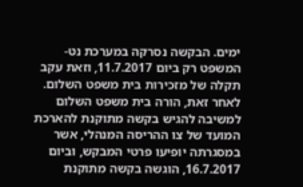ימים. הבקשה נסרקה במערכת נט-המשפט רק ביום 11.7.2017, וזאת עקב תקלה של מזכירות בית משפט השלום. לאחר זאת, הורה בית משפט השלום למשיבה להגיש בקשה מתוקנת להארכת המועד של צו ההריסה המנהלי, אשר במסגרתה יופיעו פרטי המבקש, וביום 16.7.2017, הוגשה בקשה מתוקנת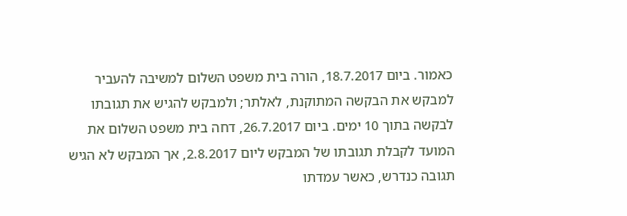כאמור. ביום 18.7.2017, הורה בית משפט השלום למשיבה להעביר למבקש את הבקשה המתוקנת, לאלתר; ולמבקש להגיש את תגובתו לבקשה בתוך 10 ימים. ביום 26.7.2017, דחה בית משפט השלום את המועד לקבלת תגובתו של המבקש ליום 2.8.2017, אך המבקש לא הגיש תגובה כנדרש, כאשר עמדתו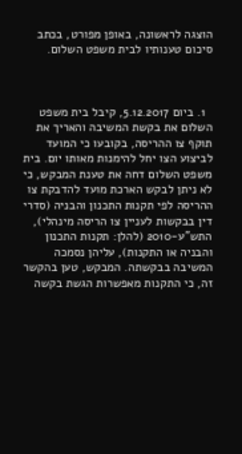הוצגה לראשונה, באופן מפורט, בכתב סיכום טענותיו לבית משפט השלום.



  1. ביום 5.12.2017, קיבל בית משפט השלום את בקשת המשיבה והאריך את תוקף צו ההריסה, בקובעו כי המועד לביצוע הצו יחל להימנות מאותו יום. בית משפט השלום דחה את טענת המבקש, כי לא ניתן לבקש הארכת מועד להדבקת צו ההריסה לפי תקנות התכנון והבניה (סדרי דין בבקשות לעניין צו הריסה מינהלי), התש"ע-2010 (להלן: תקנות התכנון והבניה או התקנות), עליהן נסמכה המשיבה בבקשתה. המבקש, טען בהקשר זה, כי התקנות מאפשרות הגשת בקשה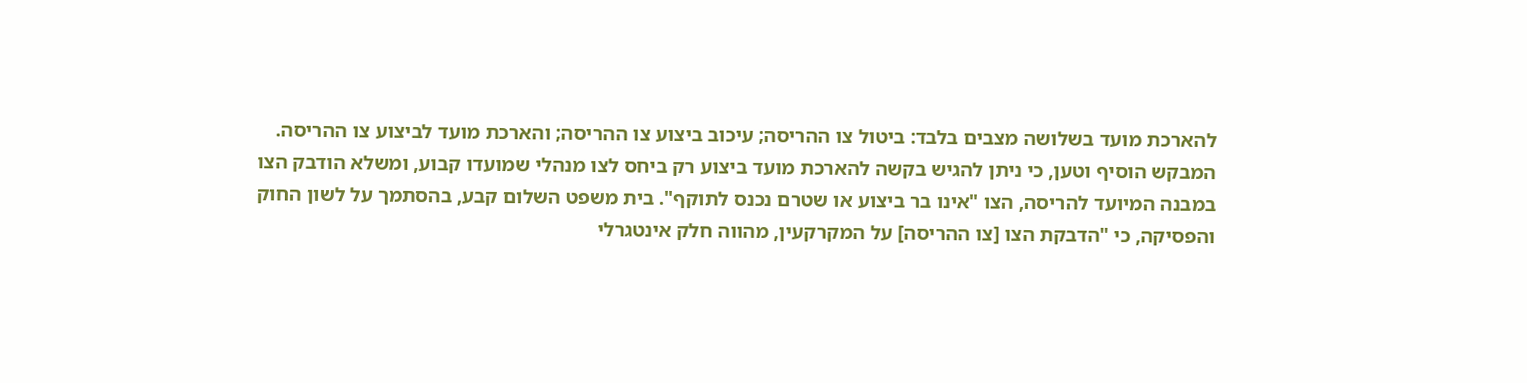להארכת מועד בשלושה מצבים בלבד: ביטול צו ההריסה; עיכוב ביצוע צו ההריסה; והארכת מועד לביצוע צו ההריסה. המבקש הוסיף וטען, כי ניתן להגיש בקשה להארכת מועד ביצוע רק ביחס לצו מנהלי שמועדו קבוע, ומשלא הודבק הצו במבנה המיועד להריסה, הצו "אינו בר ביצוע או שטרם נכנס לתוקף". בית משפט השלום קבע, בהסתמך על לשון החוק והפסיקה, כי "הדבקת הצו [צו ההריסה] על המקרקעין, מהווה חלק אינטגרלי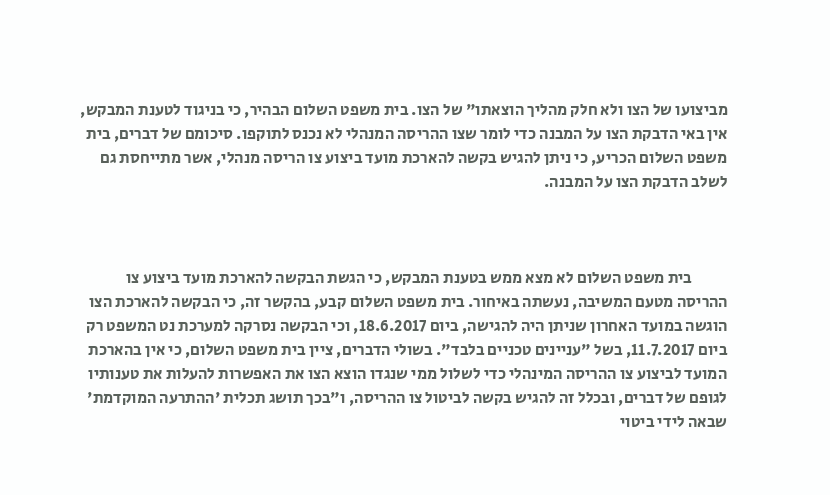מביצועו של הצו ולא חלק מהליך הוצאתו" של הצו. בית משפט השלום הבהיר, כי בניגוד לטענת המבקש, אין באי הדבקת הצו על המבנה כדי לומר שצו ההריסה המנהלי לא נכנס לתוקפו. סיכומם של דברים, בית משפט השלום הכריע, כי ניתן להגיש בקשה להארכת מועד ביצוע צו הריסה מנהלי, אשר מתייחסת גם לשלב הדבקת הצו על המבנה.



           בית משפט השלום לא מצא ממש בטענת המבקש, כי הגשת הבקשה להארכת מועד ביצוע צו ההריסה מטעם המשיבה, נעשתה באיחור. בית משפט השלום קבע, בהקשר זה, כי הבקשה להארכת הצו הוגשה במועד האחרון שניתן היה להגישה, ביום 18.6.2017, וכי הבקשה נסרקה למערכת נט המשפט רק ביום 11.7.2017, בשל "עניינים טכניים בלבד". בשולי הדברים, ציין בית משפט השלום, כי אין בהארכת המועד לביצוע צו ההריסה המינהלי כדי לשלול ממי שנגדו הוצא הצו את האפשרות להעלות את טענותיו לגופם של דברים, ובכלל זה להגיש בקשה לביטול צו ההריסה, ו"בכך תושג תכלית 'ההתרעה המוקדמת' שבאה לידי ביטוי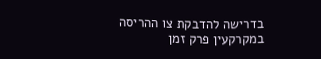בדרישה להדבקת צו ההריסה במקרקעין פרק זמן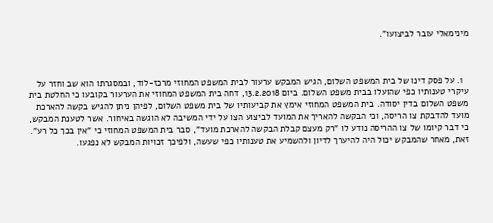מינימאלי עובר לביצועו".



  1. על פסק דינו של בית המשפט השלום, הגיש המבקש ערעור לבית המשפט המחוזי מרכז-לוד, ובמסגרתו הוא שב וחזר על עיקרי טענותיו כפי שהועלו בבית משפט השלום. ביום 13.2.2018, דחה בית המשפט המחוזי את הערעור בקובעו כי החלטת בית משפט השלום בדין יסודה. בית המשפט המחוזי אימץ את קביעותיו של בית משפט השלום, לפיהן ניתן להגיש בקשה להארכת מועד להדבקת צו הריסה, וכי הבקשה להאריך את המועד לביצוע הצו על ידי המשיבה לא הוגשה באיחור. אשר לטענת המבקש, כי דבר קיומו של צו ההריסה נודע לו "רק מעצם קבלת הבקשה להארכת מועד", סבר בית המשפט המחוזי כי "אין בכך כל רע". זאת, מאחר שהמבקש יכול היה להיערך לדיון ולהשמיע את טענותיו כפי שעשה, ולפיכך זכויות המבקש לא נפגעו.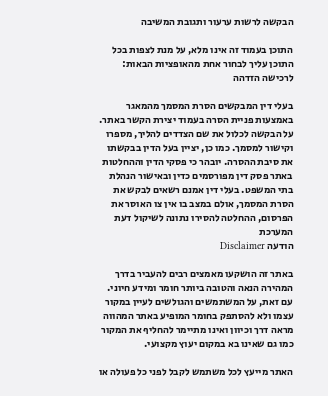הבקשה לרשות ערעור ותגובת המשיבה

התוכן בעמוד זה אינו מלא, על מנת לצפות בכל התוכן עליך לבחור אחת מהאופציות הבאות:
לרכישה הזדהה

בעלי דין המבקשים הסרת המסמך מהמאגר באמצעות פניית הסרה בעמוד יצירת הקשר באתר. על הבקשה לכלול את שם הצדדים להליך, מספרו וקישור למסמך. כמו כן, יציין בעל הדין בבקשתו את סיבת ההסרה. יובהר כי פסקי הדין וההחלטות באתר פסק דין מפורסמים כדין ובאישור הנהלת בתי המשפט. בעלי דין אמנם רשאים לבקש את הסרת המסמך, אולם במצב בו אין צו האוסר את הפרסום, ההחלטה להסירו נתונה לשיקול דעת המערכת
הודעה Disclaimer

באתר זה הושקעו מאמצים רבים להעביר בדרך המהירה הנאה והטובה ביותר חומר ומידע חיוני. עם זאת, על המשתמשים והגולשים לעיין במקור עצמו ולא להסתפק בחומר המופיע באתר המהווה מראה דרך וכיוון ואינו מתיימר להחליף את המקור כמו גם שאינו בא במקום יעוץ מקצועי.

האתר מייעץ לכל משתמש לקבל לפני כל פעולה או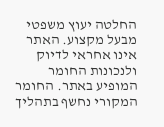החלטה יעוץ משפטי מבעל מקצוע. האתר אינו אחראי לדיוק ולנכונות החומר המופיע באתר. החומר המקורי נחשף בתהליך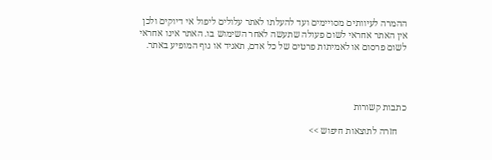ההמרה לעיוותים מסויימים ועד להעלתו לאתר עלולים ליפול אי דיוקים ולכן אין האתר אחראי לשום פעולה שתעשה לאחר השימוש בו. האתר אינו אחראי לשום פרסום או לאמיתות פרטים של כל אדם, תאגיד או גוף המופיע באתר.




כתבות קשורות

    חזרה לתוצאות חיפוש >>